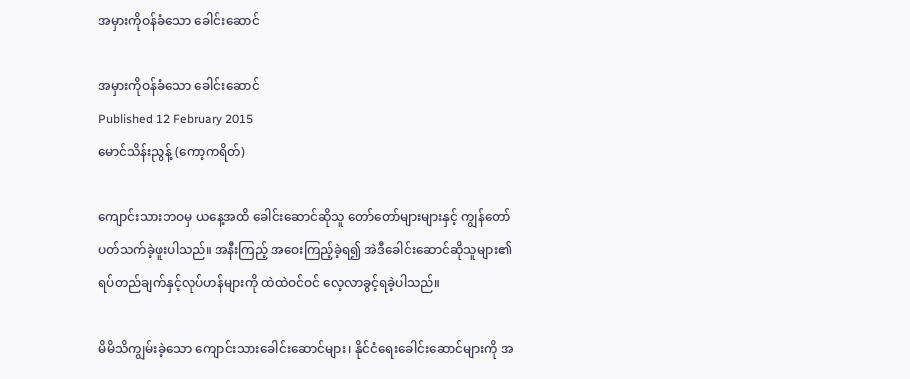အမှားကိုဝန်ခံသော ခေါင်းဆောင်

အမှားကိုဝန်ခံသော ခေါင်းဆောင်
Published 12 February 2015
မောင်သိန်းညွန့် (ကော့ကရိတ်)

ကျောင်းသားဘဝမှ ယနေ့အထိ ခေါင်းဆောင်ဆိုသူ တော်တော်များများနှင့် ကျွန်တော် ပတ်သက်ခဲ့ဖူးပါသည်။ အနီးကြည့် အဝေးကြည့်ခဲ့ရ၍ အဲဒီခေါင်းဆောင်ဆိုသူများ၏ ရပ်တည်ချက်နှင့်လုပ်ဟန်များကို ထဲထဲဝင်ဝင် လေ့လာခွင့်ရခဲ့ပါသည်။

မိမိသိကျွမ်းခဲ့သော ကျောင်းသားခေါင်းဆောင်များ၊ နိုင်ငံရေးခေါင်းဆောင်များကို အ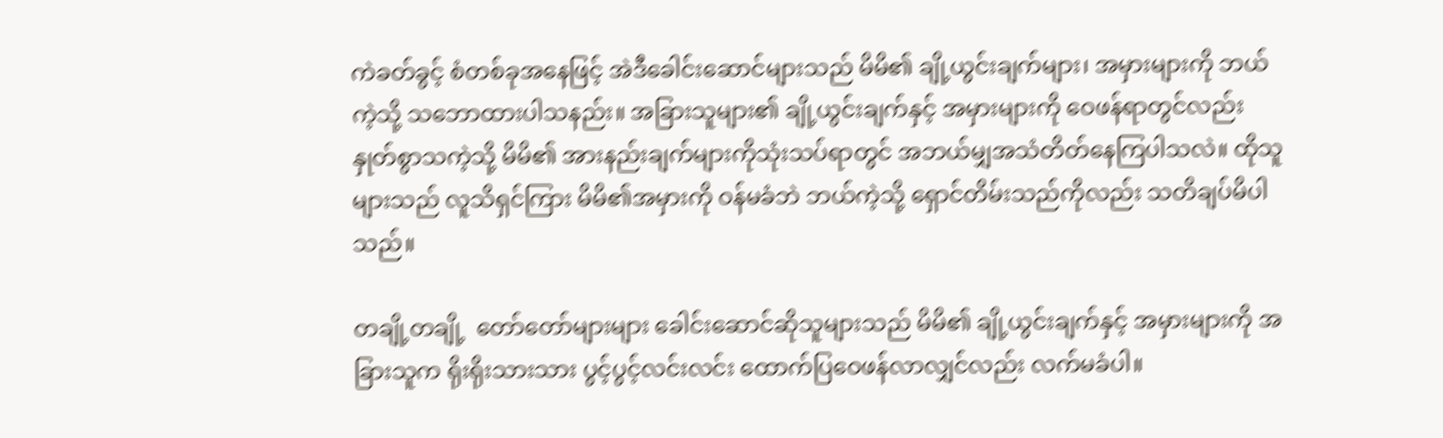ကဲခတ်ခွင့် စံတစ်ခုအနေဖြင့် အဲဒီခေါင်းဆောင်များသည် မိမိ၏ ချို့ယွင်းချက်များ၊ အမှားများကို ဘယ်ကဲ့သို့ သဘောထားပါသနည်း။ အခြားသူများ၏ ချို့ယွင်းချက်နှင့် အမှားများကို ဝေဖန်ရာတွင်လည်း နှုတ်စွာသကဲ့သို့ မိမိ၏ အားနည်းချက်များကိုသုံးသပ်ရာတွင် အဘယ်မျှအသံတိတ်နေကြပါသလဲ။ ထိုသူများသည် လူသိရှင်ကြား မိမိ၏အမှားကို ဝန်မခံဘဲ ဘယ်ကဲ့သို့ ရှောင်တိမ်းသည်ကိုလည်း သတိချပ်မိပါသည်။

တချို့တချို့  တော်တော်များများ ခေါင်းဆောင်ဆိုသူများသည် မိမိ၏ ချို့ယွင်းချက်နှင့် အမှားများကို အခြားသူက ရိုးရိုးသားသား ပွင့်ပွင့်လင်းလင်း ထောက်ပြဝေဖန်လာလျှင်လည်း လက်မခံပါ။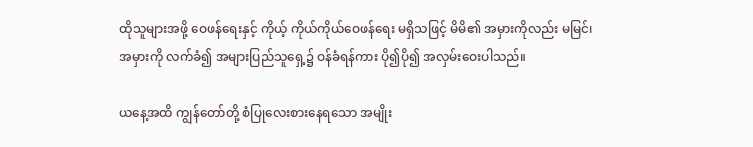ထိုသူများအဖို့ ဝေဖန်ရေးနှင့် ကိုယ့် ကိုယ်ကိုယ်ဝေဖန်ရေး မရှိသဖြင့် မိမိ၏ အမှားကိုလည်း မမြင်၊ အမှားကို လက်ခံ၍ အများပြည်သူရှေ့၌ ဝန်ခံရန်ကား ပို၍ပို၍ အလှမ်းဝေးပါသည်။

ယနေ့အထိ ကျွန်တော်တို့ စံပြုလေးစားနေရသော အမျိုး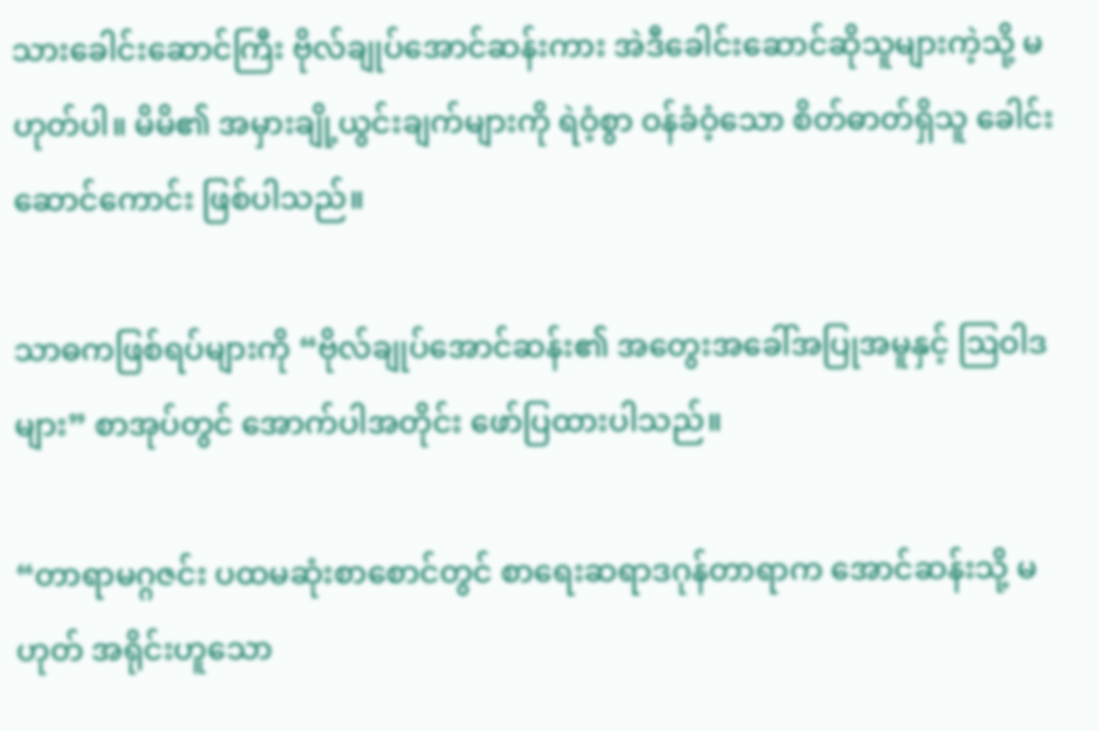သားခေါင်းဆောင်ကြီး ဗိုလ်ချုပ်အောင်ဆန်းကား အဲဒီခေါင်းဆောင်ဆိုသူများကဲ့သို့ မဟုတ်ပါ။ မိမိ၏ အမှားချို့ယွင်းချက်များကို ရဲဝံ့စွာ ဝန်ခံဝံ့သော စိတ်ဓာတ်ရှိသူ ခေါင်းဆောင်ကောင်း ဖြစ်ပါသည်။

သာဓကဖြစ်ရပ်များကို “ဗိုလ်ချုပ်အောင်ဆန်း၏ အတွေးအခေါ်အပြုအမူနှင့် ဩဝါဒများ” စာအုပ်တွင် အောက်ပါအတိုင်း ဖော်ပြထားပါသည်။

“တာရာမဂ္ဂဇင်း ပထမဆုံးစာစောင်တွင် စာရေးဆရာဒဂုန်တာရာက အောင်ဆန်းသို့ မဟုတ် အရိုင်းဟူသော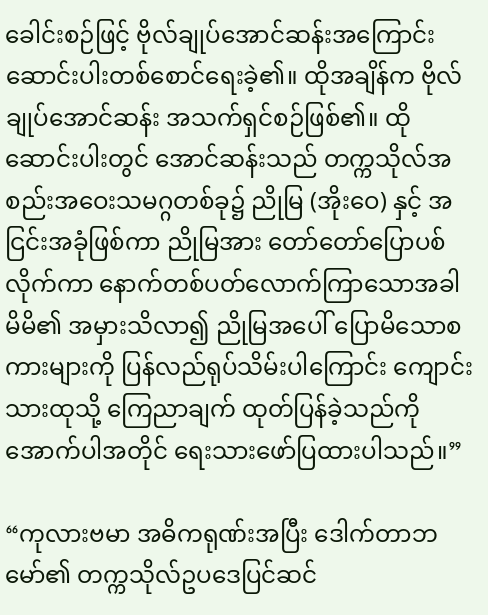ခေါင်းစဉ်ဖြင့် ဗိုလ်ချုပ်အောင်ဆန်းအကြောင်း ဆောင်းပါးတစ်စောင်ရေးခဲ့၏။ ထိုအချိန်က ဗိုလ်ချုပ်အောင်ဆန်း အသက်ရှင်စဉ်ဖြစ်၏။ ထိုဆောင်းပါးတွင် အောင်ဆန်းသည် တက္ကသိုလ်အစည်းအဝေးသမဂ္ဂတစ်ခု၌ ညိုမြ (အိုးဝေ) နှင့် အငြင်းအခုံဖြစ်ကာ ညိုမြအား တော်တော်ပြောပစ်လိုက်ကာ နောက်တစ်ပတ်လောက်ကြာသောအခါ မိမိ၏ အမှားသိလာ၍ ညိုမြအပေါ် ပြောမိသောစကားများကို ပြန်လည်ရုပ်သိမ်းပါကြောင်း ကျောင်းသားထုသို့ ကြေညာချက် ထုတ်ပြန်ခဲ့သည်ကို အောက်ပါအတိုင် ရေးသားဖော်ပြထားပါသည်။”

“ကုလားဗမာ အဓိကရုဏ်းအပြီး ဒေါက်တာဘမော်၏ တက္ကသိုလ်ဥပဒေပြင်ဆင်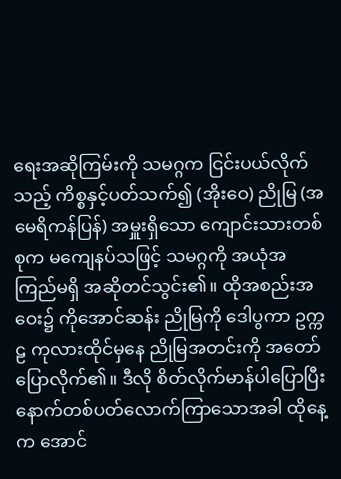ရေးအဆိုကြမ်းကို သမဂ္ဂက ငြင်းပယ်လိုက်သည့် ကိစ္စနှင့်ပတ်သက်၍ (အိုးဝေ) ညိုမြ (အမေရိကန်ပြန်) အမှူးရှိသော ကျောင်းသားတစ်စုက မကျေနပ်သဖြင့် သမဂ္ဂကို အယုံအကြည်မရှိ အဆိုတင်သွင်း၏။ ထိုအစည်းအဝေး၌ ကိုအောင်ဆန်း ညိုမြကို ဒေါပွကာ ဥက္ကဠ ကုလားထိုင်မှနေ ညိုမြအတင်းကို အတော်ပြောလိုက်၏။ ဒီလို စိတ်လိုက်မာန်ပါပြောပြီး နောက်တစ်ပတ်လောက်ကြာသောအခါ ထိုနေ့က အောင်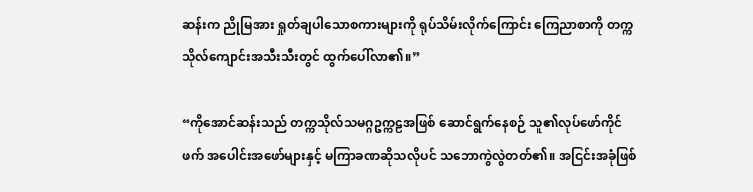ဆန်းက ညိုမြအား ရှုတ်ချပါသောစကားများကို ရုပ်သိမ်းလိုက်ကြောင်း ကြေညာစာကို တက္ကသိုလ်ကျောင်းအသီးသီးတွင် ထွက်ပေါ်လာ၏။”

“ကိုအောင်ဆန်းသည် တက္ကသိုလ်သမဂ္ဂဥက္ကဠအဖြစ် ဆောင်ရွက်နေစဉ် သူ၏လုပ်ဖော်ကိုင်ဖက် အပေါင်းအဖော်များနှင့် မကြာခဏဆိုသလိုပင် သဘောကွဲလွဲတတ်၏။ အငြင်းအခုံဖြစ်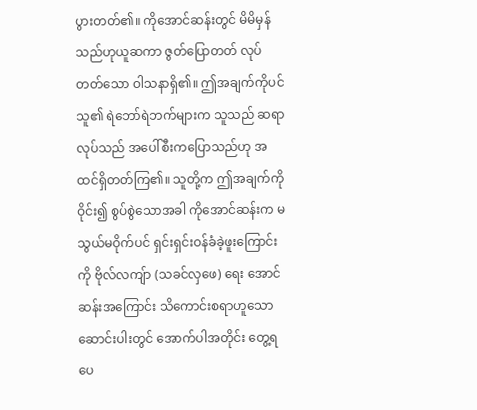ပွားတတ်၏။ ကိုအောင်ဆန်းတွင် မိမိမှန်သည်ဟုယူဆကာ ဇွတ်ပြောတတ် လုပ်တတ်သော ဝါသနာရှိ၏။ ဤအချက်ကိုပင် သူ၏ ရဲဘော်ရဲဘက်များက သူသည် ဆရာလုပ်သည် အပေါ်စီးကပြောသည်ဟု အထင်ရှိတတ်ကြ၏။ သူတို့က ဤအချက်ကို ဝိုင်း၍ စွပ်စွဲသောအခါ ကိုအောင်ဆန်းက မသွယ်မဝိုက်ပင် ရှင်းရှင်းဝန်ခံခဲ့ဖူးကြောင်းကို ဗိုလ်လကျ်ာ (သခင်လှဖေ) ရေး အောင်ဆန်းအကြောင်း သိကောင်းစရာဟူသော ဆောင်းပါးတွင် အောက်ပါအတိုင်း တွေ့ရပေ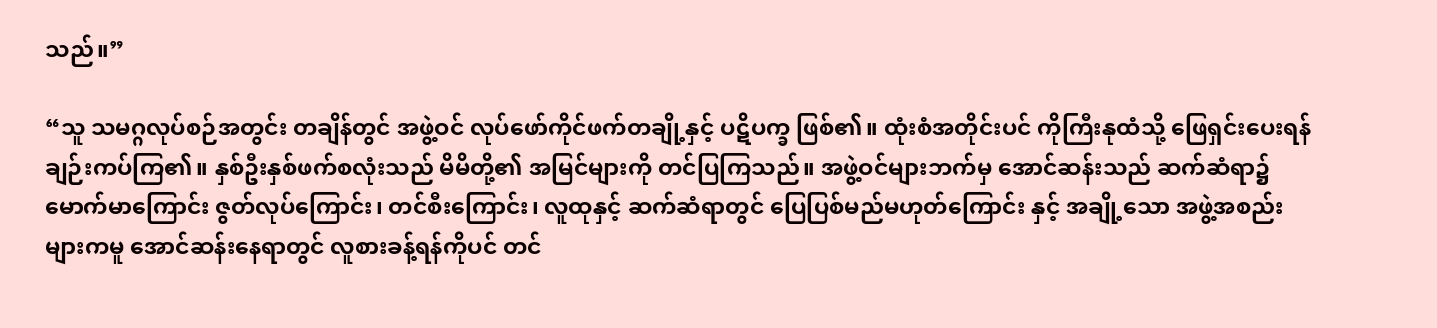သည်။”

“သူ သမဂ္ဂလုပ်စဉ်အတွင်း တချိန်တွင် အဖွဲ့ဝင် လုပ်ဖော်ကိုင်ဖက်တချို့နှင့် ပဋိပက္ခ ဖြစ်၏။ ထုံးစံအတိုင်းပင် ကိုကြီးနုထံသို့ ဖြေရှင်းပေးရန် ချဉ်းကပ်ကြ၏။ နှစ်ဦးနှစ်ဖက်စလုံးသည် မိမိတို့၏ အမြင်များကို တင်ပြကြသည်။ အဖွဲ့ဝင်များဘက်မှ အောင်ဆန်းသည် ဆက်ဆံရာ၌ မောက်မာကြောင်း ဇွတ်လုပ်ကြောင်း၊ တင်စီးကြောင်း၊ လူထုနှင့် ဆက်ဆံရာတွင် ပြေပြစ်မည်မဟုတ်ကြောင်း နှင့် အချို့သော အဖွဲ့အစည်းများကမူ အောင်ဆန်းနေရာတွင် လူစားခန့်ရန်ကိုပင် တင်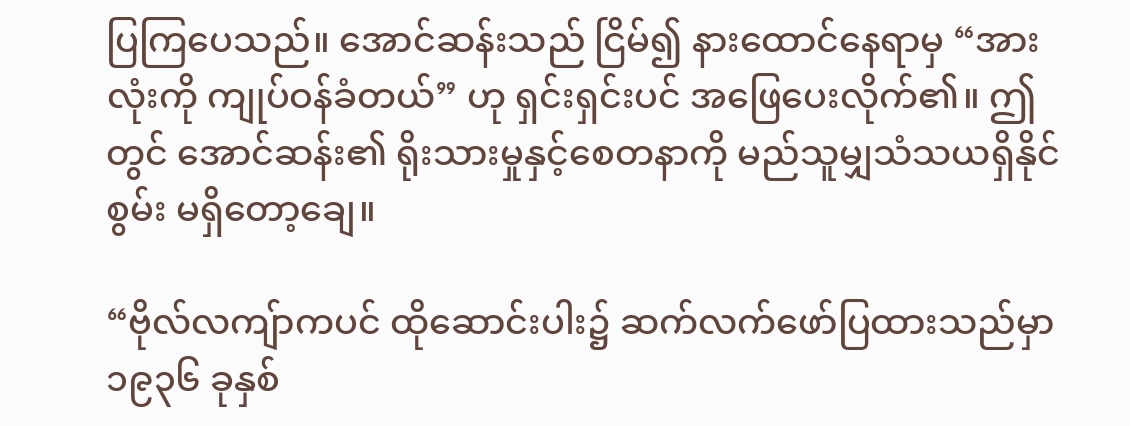ပြကြပေသည်။ အောင်ဆန်းသည် ငြိမ်၍ နားထောင်နေရာမှ “အားလုံးကို ကျုပ်ဝန်ခံတယ်” ဟု ရှင်းရှင်းပင် အဖြေပေးလိုက်၏။ ဤတွင် အောင်ဆန်း၏ ရိုးသားမှုနှင့်စေတနာကို မည်သူမျှသံသယရှိနိုင်စွမ်း မရှိတော့ချေ။

“ဗိုလ်လကျ်ာကပင် ထိုဆောင်းပါး၌ ဆက်လက်ဖော်ပြထားသည်မှာ ၁၉၃၆ ခုနှစ်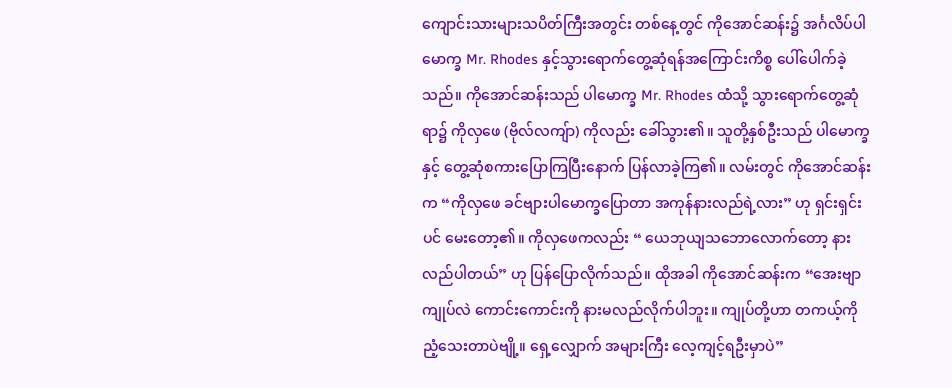ကျောင်းသားများသပိတ်ကြီးအတွင်း တစ်နေ့တွင် ကိုအောင်ဆန်း၌ အင်္ဂလိပ်ပါမောက္ခ Mr. Rhodes နှင့်သွားရောက်တွေ့ဆုံရန်အကြောင်းကိစ္စ ပေါ်ပေါက်ခဲ့သည်။ ကိုအောင်ဆန်းသည် ပါမောက္ခ Mr. Rhodes ထံသို့ သွားရောက်တွေ့ဆုံရာ၌ ကိုလှဖေ (ဗိုလ်လကျ်ာ) ကိုလည်း ခေါ်သွား၏။ သူတို့နှစ်ဦးသည် ပါမောက္ခနှင့် တွေ့ဆုံစကားပြောကြပြီးနောက် ပြန်လာခဲ့ကြ၏။ လမ်းတွင် ကိုအောင်ဆန်းက “ကိုလှဖေ ခင်ဗျားပါမောက္ခပြောတာ အကုန်နားလည်ရဲ့လား” ဟု ရှင်းရှင်းပင် မေးတော့၏။ ကိုလှဖေကလည်း “ ယေဘုယျသဘောလောက်တော့ နားလည်ပါတယ်” ဟု ပြန်ပြောလိုက်သည်။ ထိုအခါ ကိုအောင်ဆန်းက “အေးဗျာ ကျုပ်လဲ ကောင်းကောင်းကို နားမလည်လိုက်ပါဘူး။ ကျုပ်တို့ဟာ တကယ့်ကို ညံ့သေးတာပဲဗျို့။ ရှေ့လျှောက် အများကြီး လေ့ကျင့်ရဦးမှာပဲ”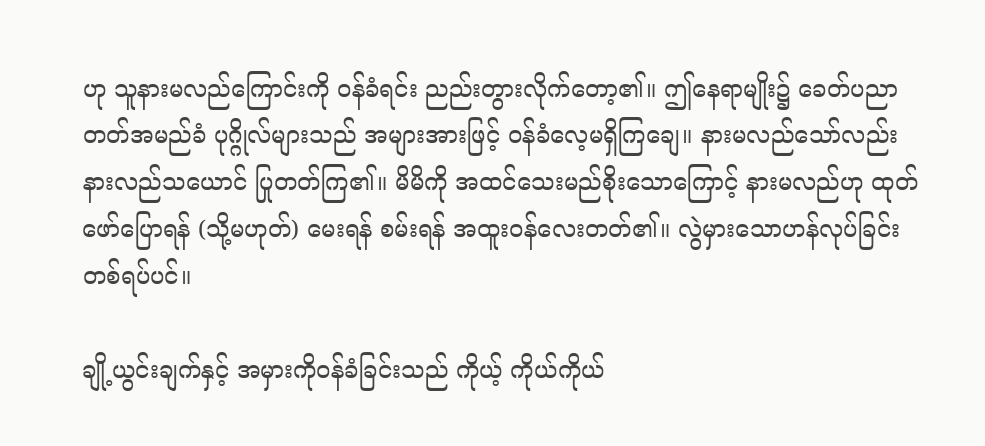ဟု သူနားမလည်ကြောင်းကို ဝန်ခံရင်း ညည်းတွားလိုက်တော့၏။ ဤနေရာမျိုး၌ ခေတ်ပညာတတ်အမည်ခံ ပုဂ္ဂိုလ်များသည် အများအားဖြင့် ဝန်ခံလေ့မရှိကြချေ။ နားမလည်သော်လည်း နားလည်သယောင် ပြုတတ်ကြ၏။ မိမိကို အထင်သေးမည်စိုးသောကြောင့် နားမလည်ဟု ထုတ်ဖော်ပြောရန် (သို့မဟုတ်) မေးရန် စမ်းရန် အထူးဝန်လေးတတ်၏။ လွဲမှားသောဟန်လုပ်ခြင်း တစ်ရပ်ပင်။

ချို့ယွင်းချက်နှင့် အမှားကိုဝန်ခံခြင်းသည် ကိုယ့် ကိုယ်ကိုယ်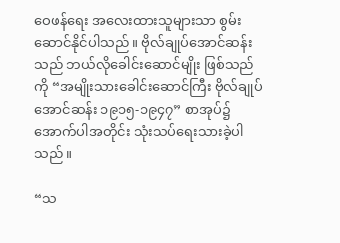ဝေဖန်ရေး အလေးထားသူများသာ စွမ်းဆောင်နိုင်ပါသည်။ ဗိုလ်ချုပ်အောင်ဆန်းသည် ဘယ်လိုခေါင်းဆောင်မျိုး ဖြစ်သည်ကို “အမျိုးသားခေါင်းဆောင်ကြီး ဗိုလ်ချုပ်အောင်ဆန်း ၁၉၁၅-၁၉၄၇” စာအုပ်၌ အောက်ပါအတိုင်း သုံးသပ်ရေးသားခဲ့ပါသည်။

“သ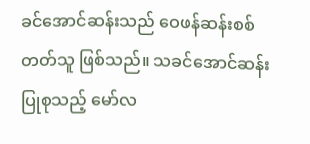ခင်အောင်ဆန်းသည် ဝေဖန်ဆန်းစစ်တတ်သူ ဖြစ်သည်။ သခင်အောင်ဆန်းပြုစုသည့် မော်လ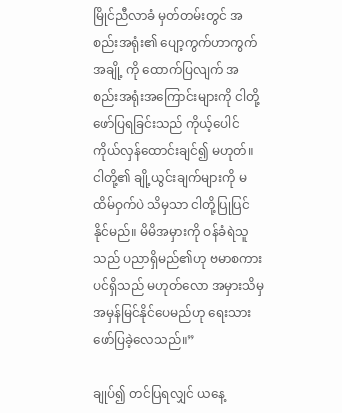မြိုင်ညီလာခံ မှတ်တမ်းတွင် အစည်းအရုံး၏ ပျော့ကွက်ဟာကွက်အချို့ ကို ထောက်ပြလျက် အစည်းအရုံးအကြောင်းများကို ငါတို့ဖော်ပြရခြင်းသည် ကိုယ့်ပေါင် ကိုယ်လှန်ထောင်းချင်၍ မဟုတ်။ ငါတို့၏ ချို့ယွင်းချက်များကို မထိမ်ဝှက်ပဲ သိမှသာ ငါတို့ပြုပြင်နိုင်မည်။ မိမိအမှားကို ဝန်ခံရဲသူသည် ပညာရှိမည်၏ဟု ဗမာစကားပင်ရှိသည် မဟုတ်လော အမှားသိမှ အမှန်မြင်နိုင်ပေမည်ဟု ရေးသားဖော်ပြခဲ့လေသည်။”

ချုပ်၍ တင်ပြရလျှင် ယနေ့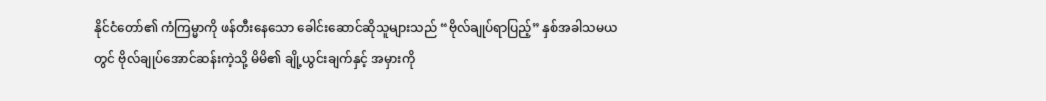နိုင်ငံတော်၏ ကံကြမ္မာကို ဖန်တီးနေသော ခေါင်းဆောင်ဆိုသူများသည် “ဗိုလ်ချုပ်ရာပြည့်” နှစ်အခါသမယတွင် ဗိုလ်ချုပ်အောင်ဆန်းကဲ့သို့ မိမိ၏ ချို့ယွင်းချက်နှင့် အမှားကို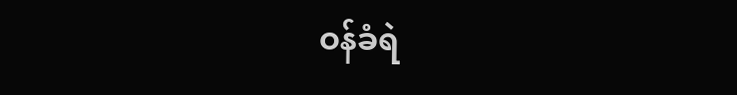ဝန်ခံရဲ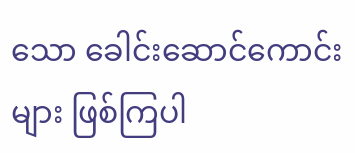သော ခေါင်းဆောင်ကောင်းများ ဖြစ်ကြပါ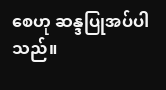စေဟု ဆန္ဒပြုအပ်ပါသည်။